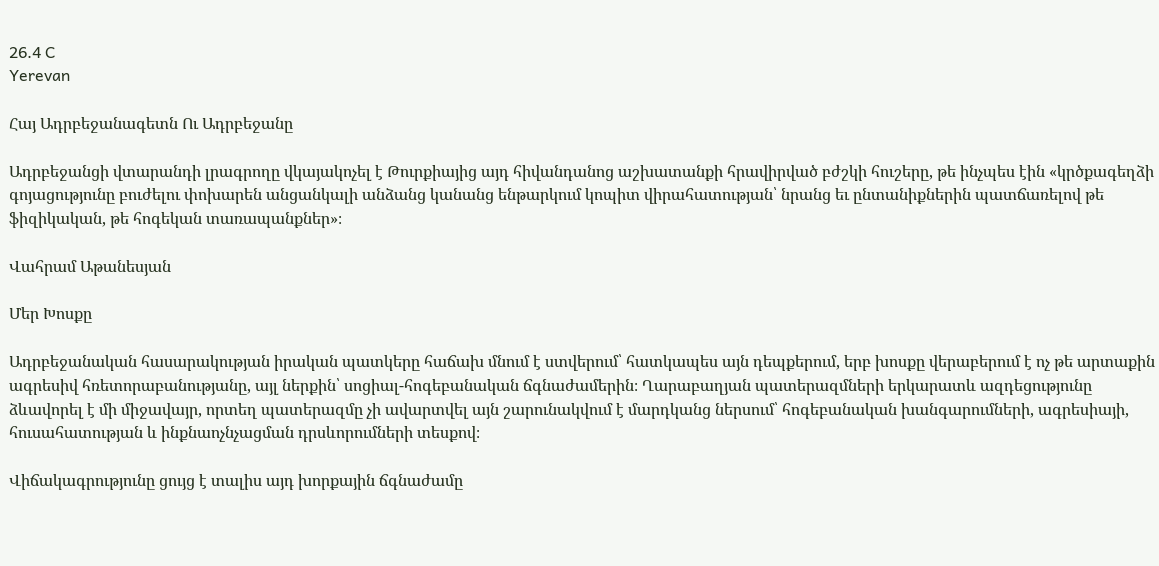26.4 C
Yerevan

Հայ Ադրբեջանագետն Ու Ադրբեջանը

Ադրբեջանցի վտարանդի լրագրողը վկայակոչել է Թուրքիայից այդ հիվանդանոց աշխատանքի հրավիրված բժշկի հուշերը, թե ինչպես էին «կրծքագեղձի գոյացությունը բուժելու փոխարեն անցանկալի անձանց կանանց ենթարկում կոպիտ վիրահատության՝ նրանց եւ ընտանիքներին պատճառելով թե ֆիզիկական, թե հոգեկան տառապանքներ»։

Վահրամ Աթանեսյան

Մեր Խոսքը

Ադրբեջանական հասարակության իրական պատկերը հաճախ մնում է ստվերում՝ հատկապես այն դեպքերում, երբ խոսքը վերաբերում է ոչ թե արտաքին ագրեսիվ հռետորաբանությանը, այլ ներքին՝ սոցիալ-հոգեբանական ճգնաժամերին։ Ղարաբաղյան պատերազմների երկարատև ազդեցությունը ձևավորել է մի միջավայր, որտեղ պատերազմը չի ավարտվել այն շարունակվում է մարդկանց ներսում՝ հոգեբանական խանգարումների, ագրեսիայի, հուսահատության և ինքնաոչնչացման դրսևորումների տեսքով։

Վիճակագրությունը ցույց է տալիս այդ խորքային ճգնաժամը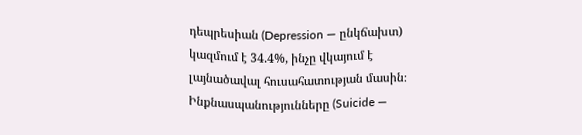դեպրեսիան (Depression — ընկճախտ) կազմում է 34.4%, ինչը վկայում է լայնածավալ հուսահատության մասին։ Ինքնասպանությունները (Suicide —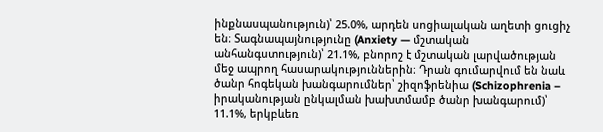ինքնասպանություն)՝ 25.0%, արդեն սոցիալական աղետի ցուցիչ են։ Տագնապայնությունը (Anxiety — մշտական անհանգստություն)՝ 21.1%, բնորոշ է մշտական լարվածության մեջ ապրող հասարակություններին։ Դրան գումարվում են նաև ծանր հոգեկան խանգարումներ՝ շիզոֆրենիա (Schizophrenia – իրականության ընկալման խախտմամբ ծանր խանգարում)՝ 11.1%, երկբևեռ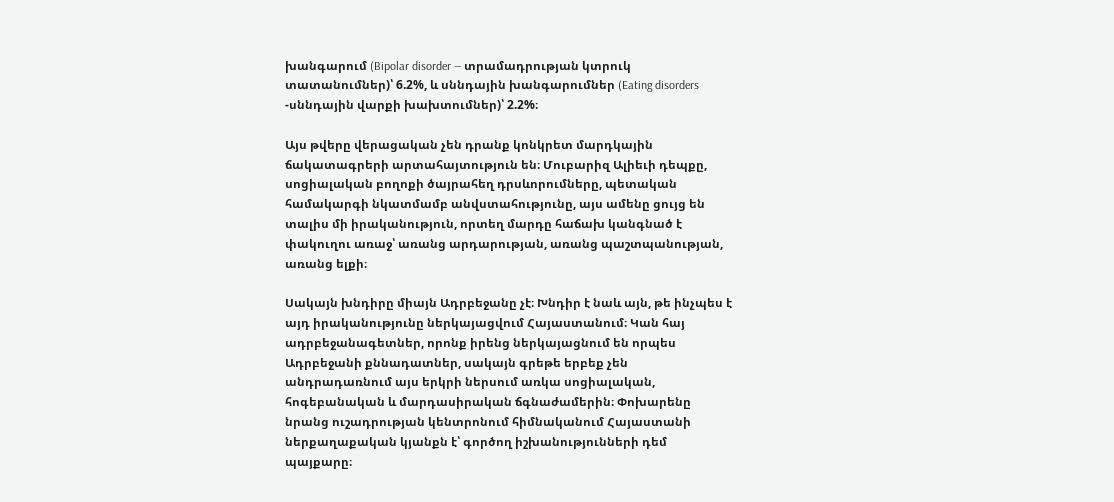խանգարում (Bipolar disorder — տրամադրության կտրուկ տատանումներ)՝ 6.2%, և սննդային խանգարումներ (Eating disorders ‑սննդային վարքի խախտումներ)՝ 2.2%։

Այս թվերը վերացական չեն դրանք կոնկրետ մարդկային ճակատագրերի արտահայտություն են։ Մուբարիզ Ալիեւի դեպքը, սոցիալական բողոքի ծայրահեղ դրսևորումները, պետական համակարգի նկատմամբ անվստահությունը, այս ամենը ցույց են տալիս մի իրականություն, որտեղ մարդը հաճախ կանգնած է փակուղու առաջ՝ առանց արդարության, առանց պաշտպանության, առանց ելքի։

Սակայն խնդիրը միայն Ադրբեջանը չէ։ Խնդիր է նաև այն, թե ինչպես է այդ իրականությունը ներկայացվում Հայաստանում։ Կան հայ ադրբեջանագետներ, որոնք իրենց ներկայացնում են որպես Ադրբեջանի քննադատներ, սակայն գրեթե երբեք չեն անդրադառնում այս երկրի ներսում առկա սոցիալական, հոգեբանական և մարդասիրական ճգնաժամերին։ Փոխարենը նրանց ուշադրության կենտրոնում հիմնականում Հայաստանի ներքաղաքական կյանքն է՝ գործող իշխանությունների դեմ պայքարը։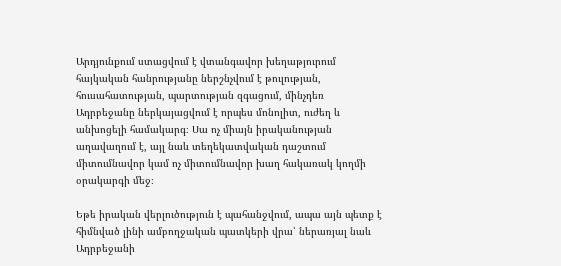Արդյունքում ստացվում է վտանգավոր խեղաթյուրում հայկական հանրությանը ներշնչվում է թուլության, հուսահատության, պարտության զգացում, մինչդեռ Ադրբեջանը ներկայացվում է որպես մոնոլիտ, ուժեղ և անխոցելի համակարգ։ Սա ոչ միայն իրականության աղավաղում է, այլ նաև տեղեկատվական դաշտում միտումնավոր կամ ոչ միտումնավոր խաղ հակառակ կողմի օրակարգի մեջ։

Եթե իրական վերլուծություն է պահանջվում, ապա այն պետք է հիմնված լինի ամբողջական պատկերի վրա՝ ներառյալ նաև Ադրբեջանի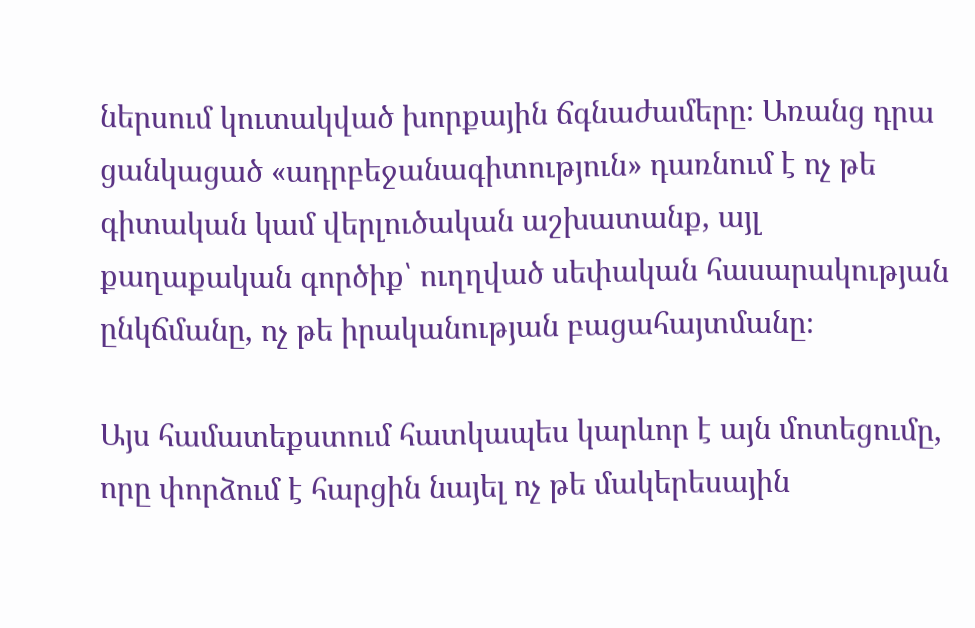ներսում կուտակված խորքային ճգնաժամերը։ Առանց դրա ցանկացած «ադրբեջանագիտություն» դառնում է ոչ թե գիտական կամ վերլուծական աշխատանք, այլ քաղաքական գործիք՝ ուղղված սեփական հասարակության ընկճմանը, ոչ թե իրականության բացահայտմանը։

Այս համատեքստում հատկապես կարևոր է այն մոտեցումը, որը փորձում է հարցին նայել ոչ թե մակերեսային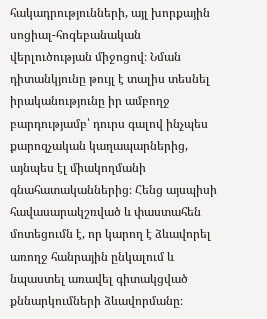հակադրությունների, այլ խորքային սոցիալ-հոգեբանական վերլուծության միջոցով։ Նման դիտանկյունը թույլ է տալիս տեսնել իրականությունը իր ամբողջ բարդությամբ՝ դուրս գալով ինչպես քարոզչական կաղապարներից, այնպես էլ միակողմանի գնահատականներից։ Հենց այսպիսի հավասարակշռված և փաստահեն մոտեցումն է, որ կարող է ձևավորել առողջ հանրային ընկալում և նպաստել առավել գիտակցված քննարկումների ձևավորմանը։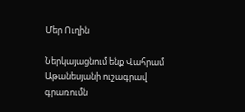Մեր Ուղին

Ներկայացնում ենք Վահրամ Աթանեսյանի ուշագրավ գրառումն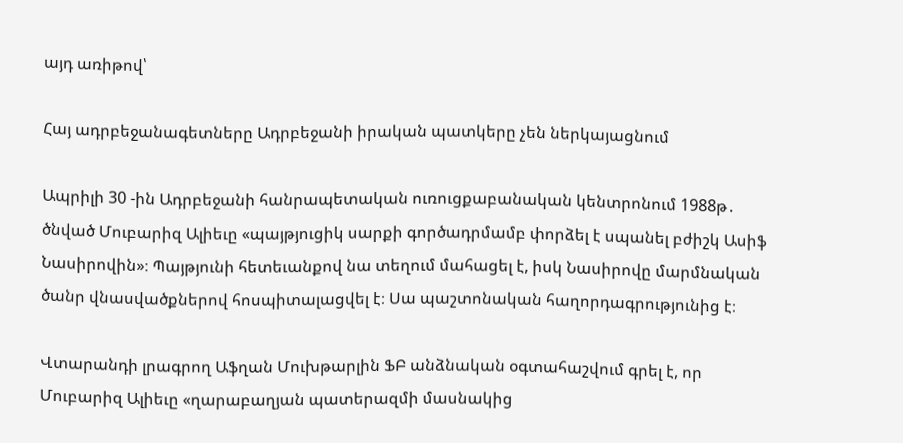այդ առիթով՝

Հայ ադրբեջանագետները Ադրբեջանի իրական պատկերը չեն ներկայացնում

Ապրիլի 30 ‑ին Ադրբեջանի հանրապետական ուռուցքաբանական կենտրոնում 1988թ․ ծնված Մուբարիզ Ալիեւը «պայթյուցիկ սարքի գործադրմամբ փորձել է սպանել բժիշկ Ասիֆ Նասիրովին»։ Պայթյունի հետեւանքով նա տեղում մահացել է, իսկ Նասիրովը մարմնական ծանր վնասվածքներով հոսպիտալացվել է։ Սա պաշտոնական հաղորդագրությունից է։

Վտարանդի լրագրող Աֆղան Մուխթարլին ՖԲ անձնական օգտահաշվում գրել է, որ Մուբարիզ Ալիեւը «ղարաբաղյան պատերազմի մասնակից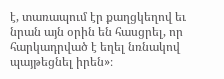է, տառապում էր քաղցկեղով եւ նրան այն օրին են հասցրել, որ հարկադրված է եղել նռնակով պայթեցնել իրեն»։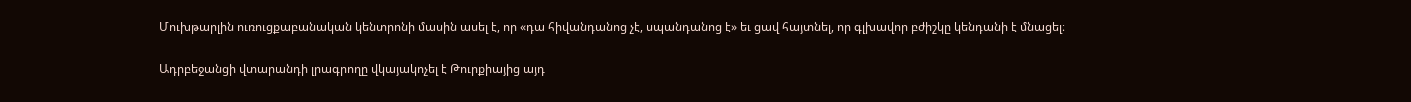Մուխթարլին ուռուցքաբանական կենտրոնի մասին ասել է, որ «դա հիվանդանոց չէ, սպանդանոց է» եւ ցավ հայտնել, որ գլխավոր բժիշկը կենդանի է մնացել։

Ադրբեջանցի վտարանդի լրագրողը վկայակոչել է Թուրքիայից այդ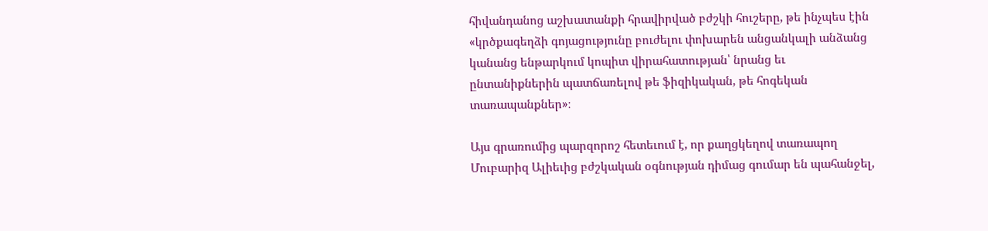հիվանդանոց աշխատանքի հրավիրված բժշկի հուշերը, թե ինչպես էին «կրծքագեղձի գոյացությունը բուժելու փոխարեն անցանկալի անձանց կանանց ենթարկում կոպիտ վիրահատության՝ նրանց եւ ընտանիքներին պատճառելով թե ֆիզիկական, թե հոգեկան տառապանքներ»։

Այս գրառումից պարզորոշ հետեւում է, որ քաղցկեղով տառապող Մուբարիզ Ալիեւից բժշկական օգնության դիմաց գումար են պահանջել,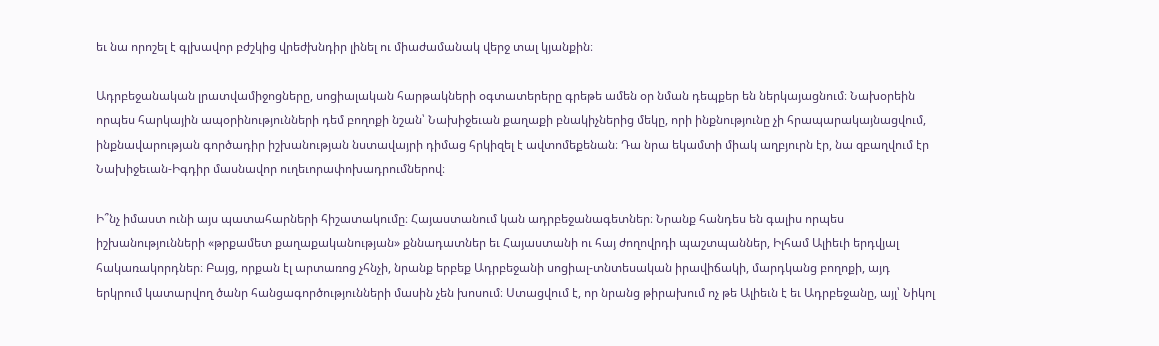եւ նա որոշել է գլխավոր բժշկից վրեժխնդիր լինել ու միաժամանակ վերջ տալ կյանքին։

Ադրբեջանական լրատվամիջոցները, սոցիալական հարթակների օգտատերերը գրեթե ամեն օր նման դեպքեր են ներկայացնում։ Նախօրեին որպես հարկային ապօրինությունների դեմ բողոքի նշան՝ Նախիջեւան քաղաքի բնակիչներից մեկը, որի ինքնությունը չի հրապարակայնացվում, ինքնավարության գործադիր իշխանության նստավայրի դիմաց հրկիզել է ավտոմեքենան։ Դա նրա եկամտի միակ աղբյուրն էր, նա զբաղվում էր Նախիջեւան-Իգդիր մասնավոր ուղեւորափոխադրումներով։

Ի՞նչ իմաստ ունի այս պատահարների հիշատակումը։ Հայաստանում կան ադրբեջանագետներ։ Նրանք հանդես են գալիս որպես իշխանությունների «թրքամետ քաղաքականության» քննադատներ եւ Հայաստանի ու հայ ժողովրդի պաշտպաններ, Իլհամ Ալիեւի երդվյալ հակառակորդներ։ Բայց, որքան էլ արտառոց չհնչի, նրանք երբեք Ադրբեջանի սոցիալ-տնտեսական իրավիճակի, մարդկանց բողոքի, այդ երկրում կատարվող ծանր հանցագործությունների մասին չեն խոսում։ Ստացվում է, որ նրանց թիրախում ոչ թե Ալիեւն է եւ Ադրբեջանը, այլ՝ Նիկոլ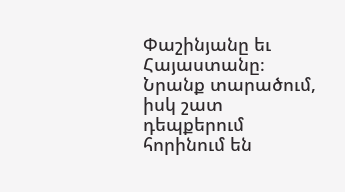Փաշինյանը եւ Հայաստանը։ Նրանք տարածում, իսկ շատ դեպքերում հորինում են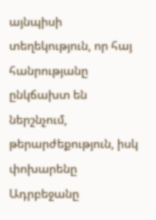այնպիսի տեղեկություն, որ հայ հանրությանը ընկճախտ են ներշնչում, թերարժեքություն, իսկ փոխարենը Ադրբեջանը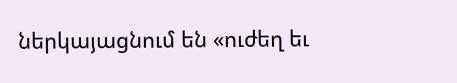ներկայացնում են «ուժեղ եւ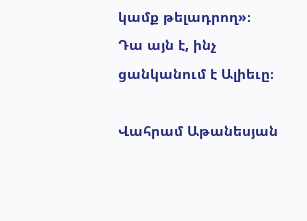կամք թելադրող»։ Դա այն է, ինչ ցանկանում է Ալիեւը։

Վահրամ Աթանեսյան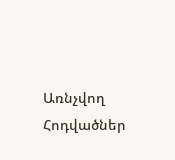Առնչվող Հոդվածներ